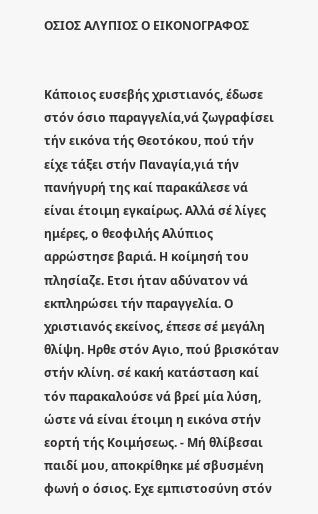ΟΣΙΟΣ ΑΛΥΠΙΟΣ Ο ΕΙΚΟΝΟΓΡΑΦΟΣ


Κάποιος ευσεβής χριστιανός, έδωσε στόν όσιο παραγγελία,νά ζωγραφίσει τήν εικόνα τής Θεοτόκου, πού τήν είχε τάξει στήν Παναγία,γιά τήν πανήγυρή της καί παρακάλεσε νά είναι έτοιμη εγκαίρως. Αλλά σέ λίγες ημέρες, ο θεοφιλής Αλύπιος αρρώστησε βαριά. Η κοίμησή του πλησίαζε. Ετσι ήταν αδύνατον νά εκπληρώσει τήν παραγγελία. Ο χριστιανός εκείνος, έπεσε σέ μεγάλη θλίψη. Ηρθε στόν Αγιο, πού βρισκόταν στήν κλίνη. σέ κακή κατάσταση καί τόν παρακαλούσε νά βρεί μία λύση, ώστε νά είναι έτοιμη η εικόνα στήν εορτή τής Κοιμήσεως. - Μή θλίβεσαι παιδί μου, αποκρίθηκε μέ σβυσμένη φωνή ο όσιος. Εχε εμπιστοσύνη στόν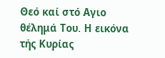Θεό καί στό Αγιο θέλημά Του. Η εικόνα τής Κυρίας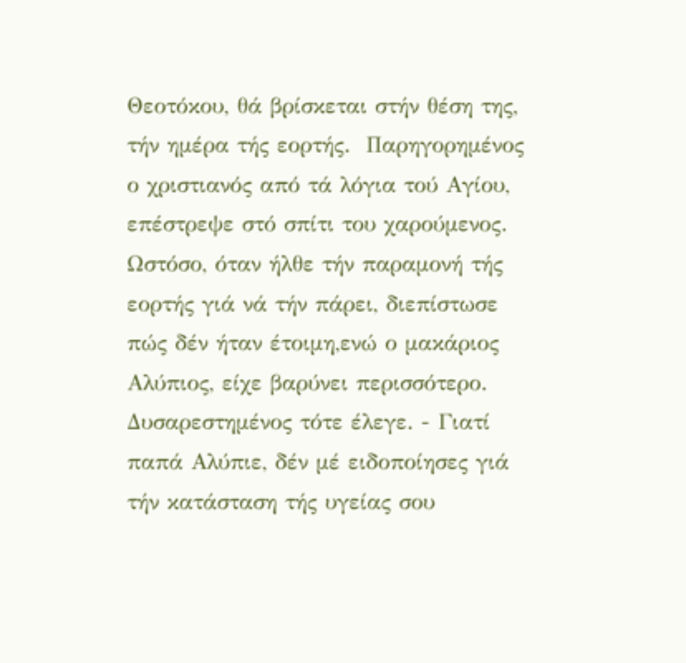Θεοτόκου, θά βρίσκεται στήν θέση της, τήν ημέρα τής εορτής.  Παρηγορημένος ο χριστιανός από τά λόγια τού Αγίου, επέστρεψε στό σπίτι του χαρούμενος. Ωστόσο, όταν ήλθε τήν παραμονή τής εορτής γιά νά τήν πάρει, διεπίστωσε πώς δέν ήταν έτοιμη,ενώ ο μακάριος Αλύπιος, είχε βαρύνει περισσότερο. Δυσαρεστημένος τότε έλεγε. - Γιατί παπά Αλύπιε, δέν μέ ειδοποίησες γιά τήν κατάσταση τής υγείας σου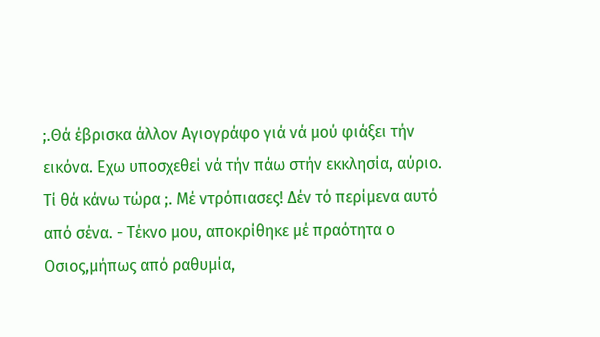;.Θά έβρισκα άλλον Αγιογράφο γιά νά μού φιάξει τήν εικόνα. Εχω υποσχεθεί νά τήν πάω στήν εκκλησία, αύριο. Τί θά κάνω τώρα ;. Μέ ντρόπιασες! Δέν τό περίμενα αυτό από σένα. - Τέκνο μου, αποκρίθηκε μέ πραότητα ο Οσιος,μήπως από ραθυμία,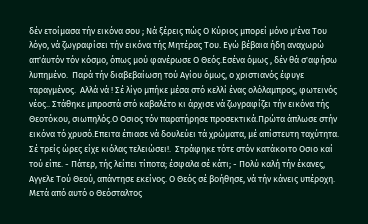δέν ετοίμασα τήν εικόνα σου ; Νά ξέρεις πώς Ο Κύριος μπορεί μόνο μ'ένα Του λόγο, νά ζωγραφίσει τήν εικόνα τής Μητέρας Του. Εγώ βέβαια ήδη αναχωρώ απ'άυτόν τόν κόσμο, όπως μού φανέρωσε Ο Θεός.Εσένα όμως , δέν θά σ'αφήσω λυπημένο.  Παρά τήν διαβεβαίωση τού Αγίου όμως, ο χριστιανός έφυγε ταραγμένος.  Αλλά νά ! Σέ λίγο μπήκε μέσα στό κελλί ένας ολόλαμπρος, φωτεινός νέος.. Στάθηκε μπροστά στό καβαλέτο κι άρχισε νά ζωγραφίζει τήν εικόνα τής Θεοτόκου, σιωπηλός.Ο Οσιος τόν παρατήρησε προσεκτικά.Πρώτα άπλωσε στήν εικόνα τό χρυσό.Επειτα έπιασε νά δουλεύει τά χρώματα, μέ απίστευτη ταχύτητα. Σέ τρείς ώρες είχε κιόλας τελειώσει!.  Στράφηκε τότε στόν κατάκοιτο Οσιο καί τού είπε. - Πάτερ, τής λείπει τίποτα; έσφαλα σέ κάτι; - Πολύ καλή τήν έκανες, Αγγελε Τού Θεού, απάντησε εκείνος. Ο Θεός σέ βοήθησε, νά τήν κάνεις υπέροχη. Μετά από αυτό ο Θεόσταλτος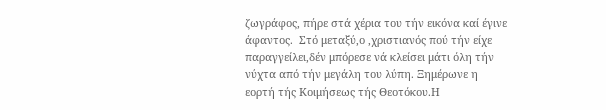ζωγράφος, πήρε στά χέρια του τήν εικόνα καί έγινε άφαντος.  Στό μεταξύ,ο ,χριστιανός πού τήν είχε παραγγείλει,δέν μπόρεσε νά κλείσει μάτι όλη τήν νύχτα από τήν μεγάλη του λύπη. Ξημέρωνε η εορτή τής Κοιμήσεως τής Θεοτόκου.Η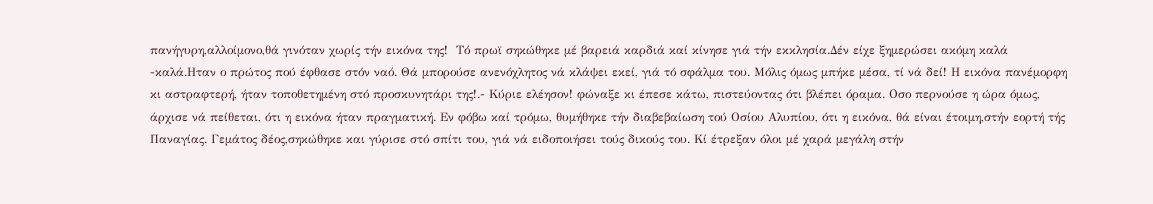πανήγυρη,αλλοίμονο,θά γινόταν χωρίς τήν εικόνα της!  Τό πρωϊ σηκώθηκε μέ βαρειά καρδιά καί κίνησε γιά τήν εκκλησία.Δέν είχε ξημερώσει ακόμη καλά -καλά.Ηταν ο πρώτος πού έφθασε στόν ναό. Θά μπορούσε ανενόχλητος νά κλάψει εκεί, γιά τό σφάλμα του. Μόλις όμως μπήκε μέσα, τί νά δεί! Η εικόνα πανέμορφη κι αστραφτερή, ήταν τοποθετημένη στό προσκυνητάρι της!.- Κύριε ελέησον! φώναξε κι έπεσε κάτω, πιστεύοντας ότι βλέπει όραμα. Οσο περνούσε η ώρα όμως, άρχισε νά πείθεται, ότι η εικόνα ήταν πραγματική. Εν φόβω καί τρόμω, θυμήθηκε τήν διαβεβαίωση τού Οσίου Αλυπίου, ότι η εικόνα, θά είναι έτοιμη,στήν εορτή τής Παναγίας. Γεμάτος δέος,σηκώθηκε και γύρισε στό σπίτι του, γιά νά ειδοποιήσει τούς δικούς του. Κί έτρεξαν όλοι μέ χαρά μεγάλη στήν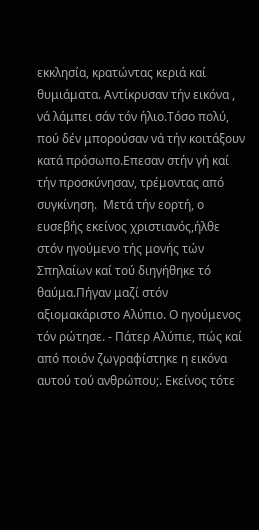εκκλησία, κρατώντας κεριά καί θυμιάματα. Αντίκρυσαν τήν εικόνα , νά λάμπει σάν τόν ήλιο.Τόσο πολύ, πού δέν μπορούσαν νά τήν κοιτάξουν κατά πρόσωπο.Επεσαν στήν γή καί τήν προσκύνησαν, τρέμοντας από συγκίνηση.  Μετά τήν εορτή, ο ευσεβής εκείνος χριστιανός,ήλθε στόν ηγούμενο τής μονής τών Σπηλαίων καί τού διηγήθηκε τό θαύμα.Πήγαν μαζί στόν αξιομακάριστο Αλύπιο. Ο ηγούμενος τόν ρώτησε. - Πάτερ Αλύπιε, πώς καί από ποιόν ζωγραφίστηκε η εικόνα αυτού τού ανθρώπου;. Εκείνος τότε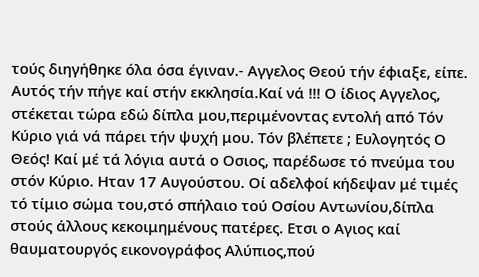τούς διηγήθηκε όλα όσα έγιναν.- Αγγελος Θεού τήν έφιαξε, είπε. Αυτός τήν πήγε καί στήν εκκλησία.Καί νά !!! Ο ίδιος Αγγελος, στέκεται τώρα εδώ δίπλα μου,περιμένοντας εντολή από Τόν Κύριο γιά νά πάρει τήν ψυχή μου. Τόν βλέπετε ; Ευλογητός Ο Θεός! Καί μέ τά λόγια αυτά ο Οσιος, παρέδωσε τό πνεύμα του στόν Κύριο. Ηταν 17 Αυγούστου. Οί αδελφοί κήδεψαν μέ τιμές τό τίμιο σώμα του,στό σπήλαιο τού Οσίου Αντωνίου,δίπλα στούς άλλους κεκοιμημένους πατέρες. Ετσι ο Αγιος καί θαυματουργός εικονογράφος Αλύπιος,πού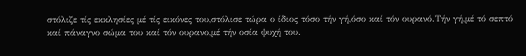στόλιζε τίς εκκλησίες μέ τίς εικόνες του,στόλισε τώρα ο ίδιος τόσο τήν γή,όσο καί τόν ουρανό.Τήν γή,μέ τό σεπτό καί πάναγνο σώμα του καί τόν ουρανο,μέ τήν οσία ψυχή του.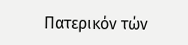Πατερικόν τών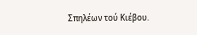Σπηλέων τού Κιέβου.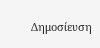Δημοσίευση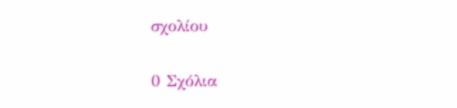σχολίου

0 Σχόλια